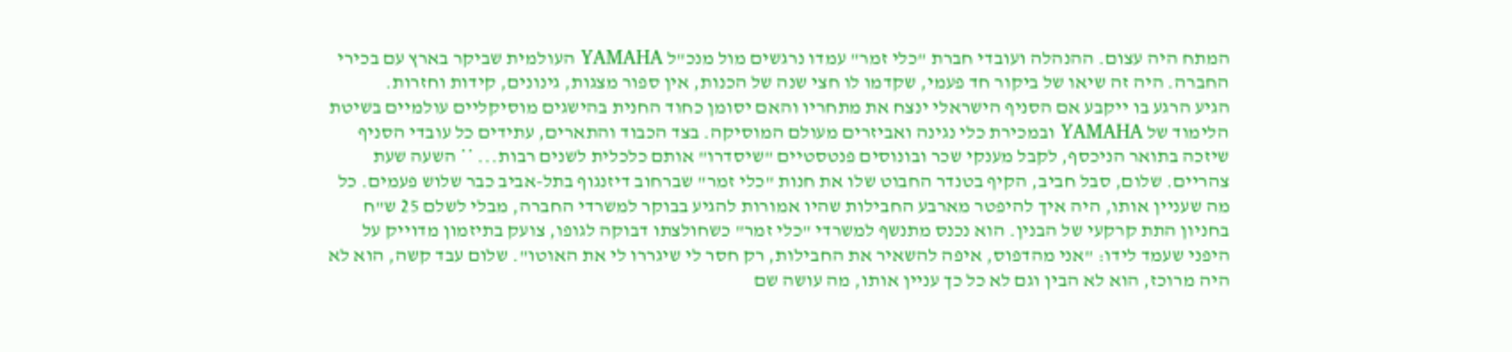המתח היה עצום. ההנהלה ועובדי חברת "כלי זמר" עמדו נרגשים מול מנכ"ל YAMAHA העולמית שביקר בארץ עם בכירי החברה. היה זה שיאו של ביקור חד פעמי, שקדמו לו חצי שנה של הכנות, אין ספור מצגות, גינונים, קידות וחזרות.
הגיע הרגע בו ייקבע אם הסניף הישראלי ינצח את מתחריו והאם יסומן כחוד החנית בהישגים מוסיקליים עולמיים בשיטת הלימוד של YAMAHA ובמכירת כלי נגינה ואביזרים מעולם המוסיקה. בצד הכבוד והתארים, עתידים כל עובדי הסניף שיזכה בתואר הניכסף, לקבל מענקי שכר ובונוסים פנטסטיים "שיסדרו" אותם כלכלית לשנים רבות... ** השעה שעת צהריים. שלום, סבל חביב, הקיף בטנדר החבוט שלו את חנות "כלי זמר" שברחוב דיזנגוף בתל-אביב כבר שלוש פעמים. כל מה שעניין אותו, היה איך להיפטר מארבע החבילות שהיו אמורות להגיע בבוקר למשרדי החברה, מבלי לשלם 25 ש"ח בחניון התת קרקעי של הבנין. הוא נכנס מתנשף למשרדי "כלי זמר" כשחולצתו דבוקה לגופו, צועק בתיזמון מדוייק על היפני שעמד לידו: "אני מהדפוס, איפה להשאיר את החבילות, רק חסר לי שיגררו לי את האוטו". שלום עבד קשה, הוא לא היה מרוכז, הוא לא הבין וגם לא כל כך עניין אותו, מה עושה שם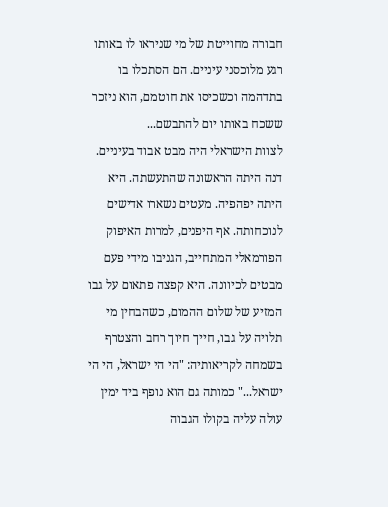חבורה מחוייטת של מי שניראו לו באותו רגע מלוכסני עיניים. הם הסתכלו בו בתדהמה וכשכיסו את חוטמם, הוא ניזכר ששכח באותו יום להתבשם...
לצוות הישראלי היה מבט אבוד בעיניים. דנה היתה הראשונה שהתעשתה. היא היתה יפהפיה. מעטים נשארו אדישים לנוכחותה. אף היפנים, למרות האיפוק הפורמאלי המתחייב, הגניבו מידי פעם מבטים לכיוונה. היא קפצה פתאום על גבו המזיע של שלום ההמום, כשהבחין מי תלויה על גבו, חייך חיוך רחב והצטרף בשמחה לקריאותיה: "הי הי ישראל, הי הי ישראל..." כמותה גם הוא נופף ביד ימין עולה עליה בקולו הגבוה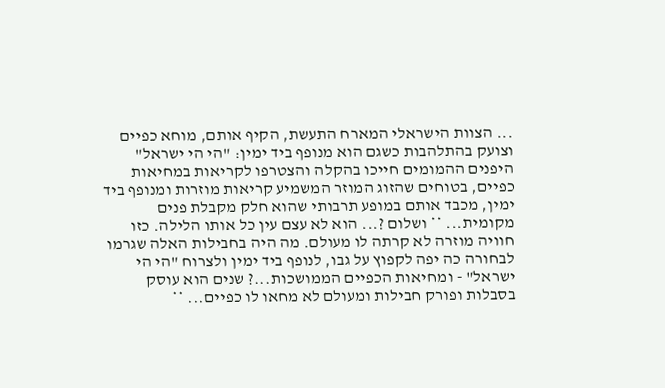... הצוות הישראלי המארח התעשת, הקיף אותם, מוחא כפיים וצועק בהתלהבות כשגם הוא מנופף ביד ימין: "הי הי ישראל" היפנים ההמומים חייכו בהקלה והצטרפו לקריאות במחיאות כפיים, בטוחים שהזוג המוזר המשמיע קריאות מוזרות ומנופף ביד ימין, מכבד אותם במופע תרבותי שהוא חלק מקבלת פנים מקומית... ** ושלום ?... הוא לא עצם עין כל אותו הלילה. כזו חוויה מוזרה לא קרתה לו מעולם. מה היה בחבילות האלה שגרמו לבחורה כה יפה לקפוץ על גבו, לנופף ביד ימין ולצרוח "הי הי ישראל" - ומחיאות הכפיים הממושכות...? שנים הוא עוסק בסבלות ופורק חבילות ומעולם לא מחאו לו כפיים... **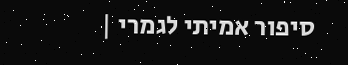סיפור אמיתי לגמרי |